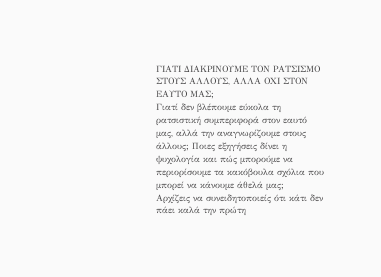ΓΙΑΤΙ ΔΙΑΚΡΙΝΟΥΜΕ ΤΟΝ ΡΑΤΣΙΣΜΟ ΣΤΟΥΣ ΑΛΛΟΥΣ, ΑΛΛΑ ΟΧΙ ΣΤΟΝ ΕΑΥΤΟ ΜΑΣ;
Γιατί δεν βλέπουμε εύκολα τη ρατσιστική συμπεριφορά στον εαυτό μας, αλλά την αναγνωρίζουμε στους άλλους; Ποιες εξηγήσεις δίνει η ψυχολογία και πώς μπορούμε να περιορίσουμε τα κακόβουλα σχόλια που μπορεί να κάνουμε άθελά μας;
Αρχίζεις να συνειδητοποιείς ότι κάτι δεν πάει καλά την πρώτη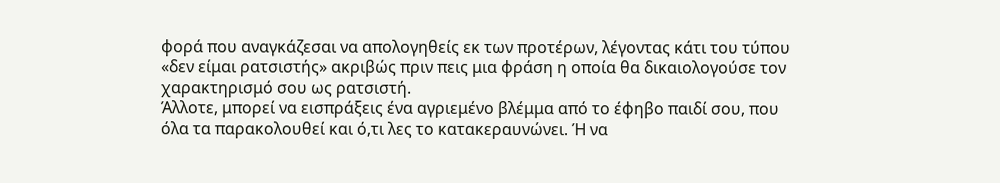φορά που αναγκάζεσαι να απολογηθείς εκ των προτέρων, λέγοντας κάτι του τύπου «δεν είμαι ρατσιστής» ακριβώς πριν πεις μια φράση η οποία θα δικαιολογούσε τον χαρακτηρισμό σου ως ρατσιστή.
Άλλοτε, μπορεί να εισπράξεις ένα αγριεμένο βλέμμα από το έφηβο παιδί σου, που όλα τα παρακολουθεί και ό,τι λες το κατακεραυνώνει. Ή να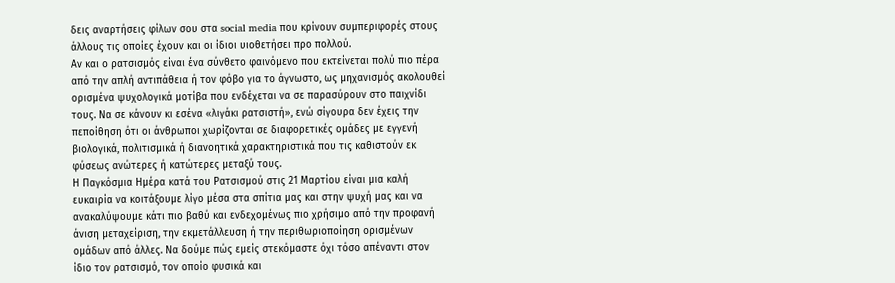δεις αναρτήσεις φίλων σου στα social media που κρίνουν συμπεριφορές στους άλλους τις οποίες έχουν και οι ίδιοι υιοθετήσει προ πολλού.
Αν και ο ρατσισμός είναι ένα σύνθετο φαινόμενο που εκτείνεται πολύ πιο πέρα από την απλή αντιπάθεια ή τον φόβο για το άγνωστο, ως μηχανισμός ακολουθεί ορισμένα ψυχολογικά μοτίβα που ενδέχεται να σε παρασύρουν στο παιχνίδι τους. Να σε κάνουν κι εσένα «λιγάκι ρατσιστή», ενώ σίγουρα δεν έχεις την πεποίθηση ότι οι άνθρωποι χωρίζονται σε διαφορετικές ομάδες με εγγενή βιολογικά, πολιτισμικά ή διανοητικά χαρακτηριστικά που τις καθιστούν εκ φύσεως ανώτερες ή κατώτερες μεταξύ τους.
Η Παγκόσμια Ημέρα κατά του Ρατσισμού στις 21 Μαρτίου είναι μια καλή ευκαιρία να κοιτάξουμε λίγο μέσα στα σπίτια μας και στην ψυχή μας και να ανακαλύψουμε κάτι πιο βαθύ και ενδεχομένως πιο χρήσιμο από την προφανή άνιση μεταχείριση, την εκμετάλλευση ή την περιθωριοποίηση ορισμένων ομάδων από άλλες. Να δούμε πώς εμείς στεκόμαστε όχι τόσο απέναντι στον ίδιο τον ρατσισμό, τον οποίο φυσικά και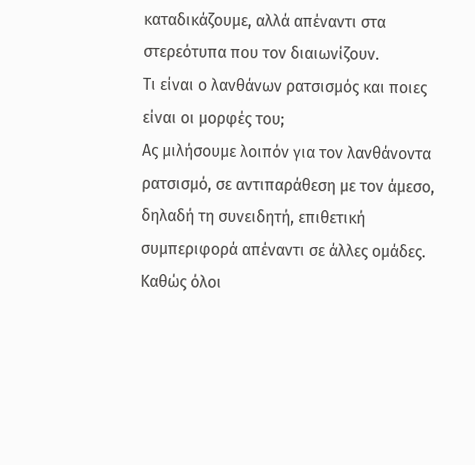καταδικάζουμε, αλλά απέναντι στα στερεότυπα που τον διαιωνίζουν.
Τι είναι ο λανθάνων ρατσισμός και ποιες είναι οι μορφές του;
Ας μιλήσουμε λοιπόν για τον λανθάνοντα ρατσισμό, σε αντιπαράθεση με τον άμεσο, δηλαδή τη συνειδητή, επιθετική συμπεριφορά απέναντι σε άλλες ομάδες. Καθώς όλοι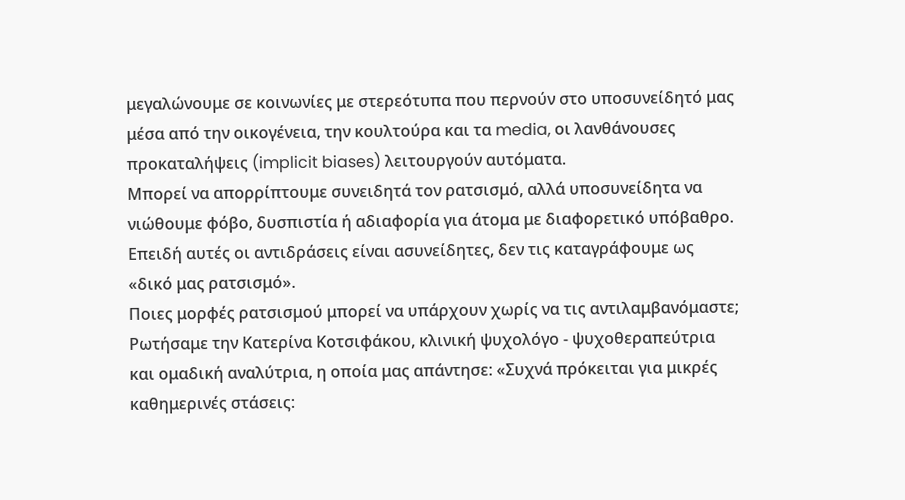μεγαλώνουμε σε κοινωνίες με στερεότυπα που περνούν στο υποσυνείδητό μας μέσα από την οικογένεια, την κουλτούρα και τα media, οι λανθάνουσες προκαταλήψεις (implicit biases) λειτουργούν αυτόματα.
Μπορεί να απορρίπτουμε συνειδητά τον ρατσισμό, αλλά υποσυνείδητα να νιώθουμε φόβο, δυσπιστία ή αδιαφορία για άτομα με διαφορετικό υπόβαθρο. Επειδή αυτές οι αντιδράσεις είναι ασυνείδητες, δεν τις καταγράφουμε ως «δικό μας ρατσισμό».
Ποιες μορφές ρατσισμού μπορεί να υπάρχουν χωρίς να τις αντιλαμβανόμαστε; Ρωτήσαμε την Κατερίνα Κοτσιφάκου, κλινική ψυχολόγο - ψυχοθεραπεύτρια και ομαδική αναλύτρια, η οποία μας απάντησε: «Συχνά πρόκειται για μικρές καθημερινές στάσεις: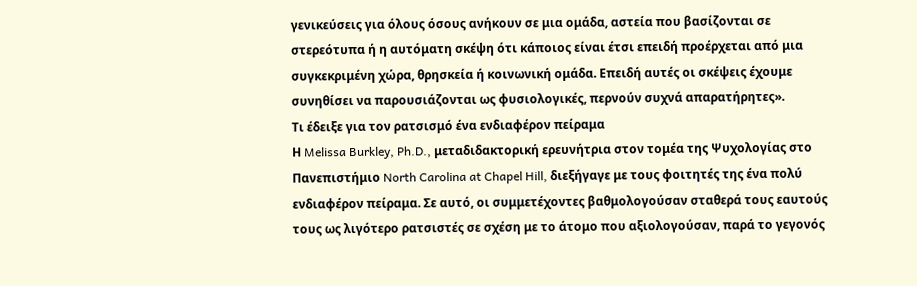γενικεύσεις για όλους όσους ανήκουν σε μια ομάδα, αστεία που βασίζονται σε στερεότυπα ή η αυτόματη σκέψη ότι κάποιος είναι έτσι επειδή προέρχεται από μια συγκεκριμένη χώρα, θρησκεία ή κοινωνική ομάδα. Επειδή αυτές οι σκέψεις έχουμε συνηθίσει να παρουσιάζονται ως φυσιολογικές, περνούν συχνά απαρατήρητες».
Τι έδειξε για τον ρατσισμό ένα ενδιαφέρον πείραμα
Η Melissa Burkley, Ph.D., μεταδιδακτορική ερευνήτρια στον τομέα της Ψυχολογίας στο Πανεπιστήμιο North Carolina at Chapel Hill, διεξήγαγε με τους φοιτητές της ένα πολύ ενδιαφέρον πείραμα. Σε αυτό, οι συμμετέχοντες βαθμολογούσαν σταθερά τους εαυτούς τους ως λιγότερο ρατσιστές σε σχέση με το άτομο που αξιολογούσαν, παρά το γεγονός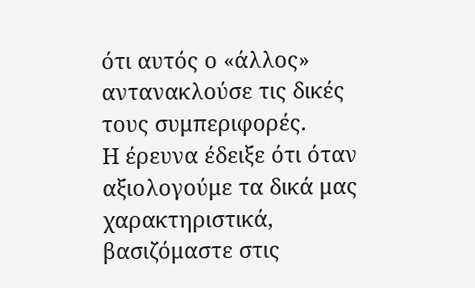ότι αυτός ο «άλλος» αντανακλούσε τις δικές τους συμπεριφορές.
Η έρευνα έδειξε ότι όταν αξιολογούμε τα δικά μας χαρακτηριστικά, βασιζόμαστε στις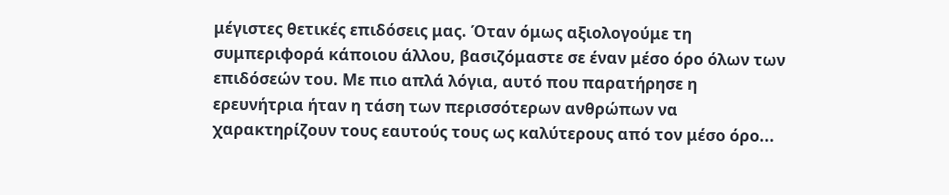μέγιστες θετικές επιδόσεις μας. Όταν όμως αξιολογούμε τη συμπεριφορά κάποιου άλλου, βασιζόμαστε σε έναν μέσο όρο όλων των επιδόσεών του. Με πιο απλά λόγια, αυτό που παρατήρησε η ερευνήτρια ήταν η τάση των περισσότερων ανθρώπων να χαρακτηρίζουν τους εαυτούς τους ως καλύτερους από τον μέσο όρο...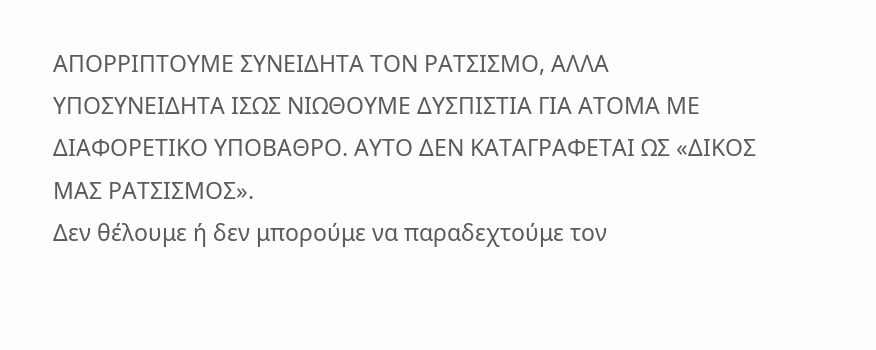ΑΠΟΡΡΙΠΤΟΥΜΕ ΣΥΝΕΙΔΗΤΑ ΤΟΝ ΡΑΤΣΙΣΜΟ, ΑΛΛΑ ΥΠΟΣΥΝΕΙΔΗΤΑ ΙΣΩΣ ΝΙΩΘΟΥΜΕ ΔΥΣΠΙΣΤΙΑ ΓΙΑ ΑΤΟΜΑ ΜΕ ΔΙΑΦΟΡΕΤΙΚΟ ΥΠΟΒΑΘΡΟ. ΑΥΤΟ ΔΕΝ ΚΑΤΑΓΡΑΦΕΤΑΙ ΩΣ «ΔΙΚΟΣ ΜΑΣ ΡΑΤΣΙΣΜΟΣ».
Δεν θέλουμε ή δεν μπορούμε να παραδεχτούμε τον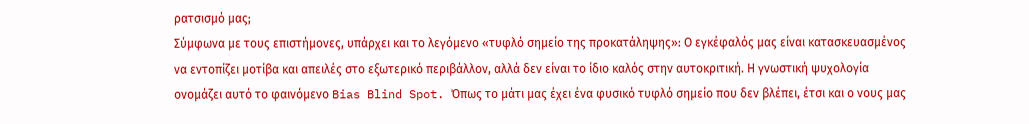ρατσισμό μας;
Σύμφωνα με τους επιστήμονες, υπάρχει και το λεγόμενο «τυφλό σημείο της προκατάληψης»: Ο εγκέφαλός μας είναι κατασκευασμένος να εντοπίζει μοτίβα και απειλές στο εξωτερικό περιβάλλον, αλλά δεν είναι το ίδιο καλός στην αυτοκριτική. Η γνωστική ψυχολογία ονομάζει αυτό το φαινόμενο Bias Blind Spot. Όπως το μάτι μας έχει ένα φυσικό τυφλό σημείο που δεν βλέπει, έτσι και ο νους μας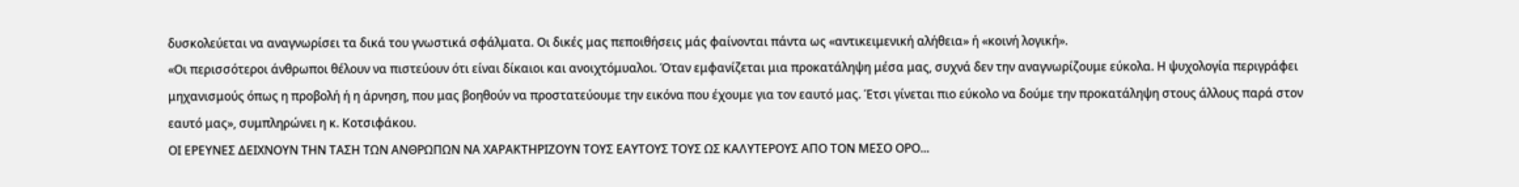δυσκολεύεται να αναγνωρίσει τα δικά του γνωστικά σφάλματα. Οι δικές μας πεποιθήσεις μάς φαίνονται πάντα ως «αντικειμενική αλήθεια» ή «κοινή λογική».
«Οι περισσότεροι άνθρωποι θέλουν να πιστεύουν ότι είναι δίκαιοι και ανοιχτόμυαλοι. Όταν εμφανίζεται μια προκατάληψη μέσα μας, συχνά δεν την αναγνωρίζουμε εύκολα. Η ψυχολογία περιγράφει μηχανισμούς όπως η προβολή ή η άρνηση, που μας βοηθούν να προστατεύουμε την εικόνα που έχουμε για τον εαυτό μας. Έτσι γίνεται πιο εύκολο να δούμε την προκατάληψη στους άλλους παρά στον εαυτό μας», συμπληρώνει η κ. Κοτσιφάκου.
ΟΙ ΕΡΕΥΝΕΣ ΔΕΙΧΝΟΥΝ ΤΗΝ ΤΑΣΗ ΤΩΝ ΑΝΘΡΩΠΩΝ ΝΑ ΧΑΡΑΚΤΗΡΙΖΟΥΝ ΤΟΥΣ ΕΑΥΤΟΥΣ ΤΟΥΣ ΩΣ ΚΑΛΥΤΕΡΟΥΣ ΑΠΟ ΤΟN ΜΕΣΟ ΟΡΟ...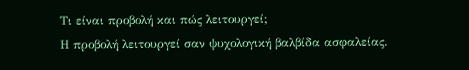Τι είναι προβολή και πώς λειτουργεί;
Η προβολή λειτουργεί σαν ψυχολογική βαλβίδα ασφαλείας.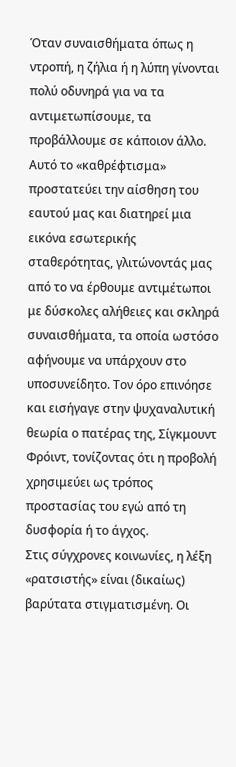Όταν συναισθήματα όπως η ντροπή, η ζήλια ή η λύπη γίνονται πολύ οδυνηρά για να τα αντιμετωπίσουμε, τα προβάλλουμε σε κάποιον άλλο. Αυτό το «καθρέφτισμα» προστατεύει την αίσθηση του εαυτού μας και διατηρεί μια εικόνα εσωτερικής σταθερότητας, γλιτώνοντάς μας από το να έρθουμε αντιμέτωποι με δύσκολες αλήθειες και σκληρά συναισθήματα, τα οποία ωστόσο αφήνουμε να υπάρχουν στο υποσυνείδητο. Τον όρο επινόησε και εισήγαγε στην ψυχαναλυτική θεωρία ο πατέρας της, Σίγκμουντ Φρόιντ, τονίζοντας ότι η προβολή χρησιμεύει ως τρόπος προστασίας του εγώ από τη δυσφορία ή το άγχος.
Στις σύγχρονες κοινωνίες, η λέξη «ρατσιστής» είναι (δικαίως) βαρύτατα στιγματισμένη. Οι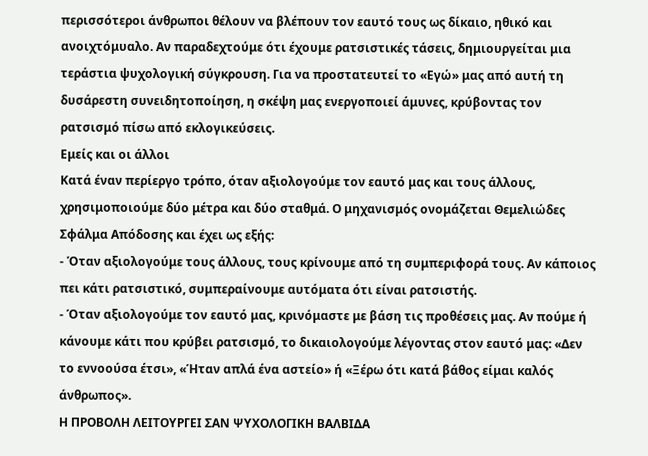περισσότεροι άνθρωποι θέλουν να βλέπουν τον εαυτό τους ως δίκαιο, ηθικό και ανοιχτόμυαλο. Αν παραδεχτούμε ότι έχουμε ρατσιστικές τάσεις, δημιουργείται μια τεράστια ψυχολογική σύγκρουση. Για να προστατευτεί το «Εγώ» μας από αυτή τη δυσάρεστη συνειδητοποίηση, η σκέψη μας ενεργοποιεί άμυνες, κρύβοντας τον ρατσισμό πίσω από εκλογικεύσεις.
Εμείς και οι άλλοι
Κατά έναν περίεργο τρόπο, όταν αξιολογούμε τον εαυτό μας και τους άλλους, χρησιμοποιούμε δύο μέτρα και δύο σταθμά. Ο μηχανισμός ονομάζεται Θεμελιώδες Σφάλμα Απόδοσης και έχει ως εξής:
- Όταν αξιολογούμε τους άλλους, τους κρίνουμε από τη συμπεριφορά τους. Αν κάποιος πει κάτι ρατσιστικό, συμπεραίνουμε αυτόματα ότι είναι ρατσιστής.
- Όταν αξιολογούμε τον εαυτό μας, κρινόμαστε με βάση τις προθέσεις μας. Αν πούμε ή κάνουμε κάτι που κρύβει ρατσισμό, το δικαιολογούμε λέγοντας στον εαυτό μας: «Δεν το εννοούσα έτσι», «Ήταν απλά ένα αστείο» ή «Ξέρω ότι κατά βάθος είμαι καλός άνθρωπος».
Η ΠΡΟΒΟΛΗ ΛΕΙΤΟΥΡΓΕΙ ΣΑΝ ΨΥΧΟΛΟΓΙΚΗ ΒΑΛΒΙΔΑ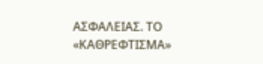ΑΣΦΑΛΕΙΑΣ. ΤΟ «ΚΑΘΡΕΦΤΙΣΜΑ»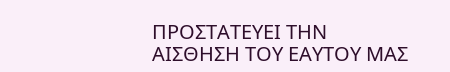ΠΡΟΣΤΑΤΕΥΕΙ ΤΗΝ ΑΙΣΘΗΣΗ ΤΟΥ ΕΑΥΤΟΥ ΜΑΣ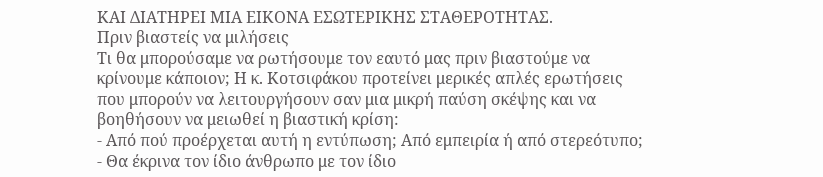ΚΑΙ ΔΙΑΤΗΡΕΙ ΜΙΑ ΕΙΚΟΝΑ ΕΣΩΤΕΡΙΚΗΣ ΣΤΑΘΕΡΟΤΗΤΑΣ.
Πριν βιαστείς να μιλήσεις
Τι θα μπορούσαμε να ρωτήσουμε τον εαυτό μας πριν βιαστούμε να κρίνουμε κάποιον; Η κ. Κοτσιφάκου προτείνει μερικές απλές ερωτήσεις που μπορούν να λειτουργήσουν σαν μια μικρή παύση σκέψης και να βοηθήσουν να μειωθεί η βιαστική κρίση:
- Από πού προέρχεται αυτή η εντύπωση; Από εμπειρία ή από στερεότυπο;
- Θα έκρινα τον ίδιο άνθρωπο με τον ίδιο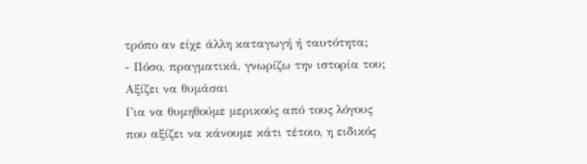τρόπο αν είχε άλλη καταγωγή ή ταυτότητα;
- Πόσο, πραγματικά, γνωρίζω την ιστορία του;
Αξίζει να θυμάσαι
Για να θυμηθούμε μερικούς από τους λόγους που αξίζει να κάνουμε κάτι τέτοιο, η ειδικός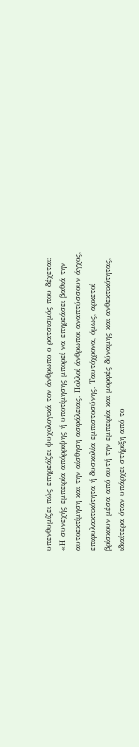υπενθυμίζει πώς επηρεάζει ψυχολογικά τον άνθρωπο ο ρατσισμός που δέχεται:
«Η συνεχής εμπειρία απόρριψης ή υποτίμησης μπορεί να επηρεάσει βαθιά την αυτοεκτίμηση και την αίσθηση ασφάλειας. Πολλοί άνθρωποι αναπτύσσουν άγχος, επιφυλακτικότητα ή δυσκολία εμπιστοσύνης. Ταυτόχρονα, όμως, αρκετοί βρίσκουν μέσα από αυτή την εμπειρία και μορφές δύναμης και ανθεκτικότητας, ιδιαίτερα όταν υπάρχει στήριξη από το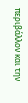περιβάλλον και την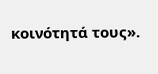κοινότητά τους».